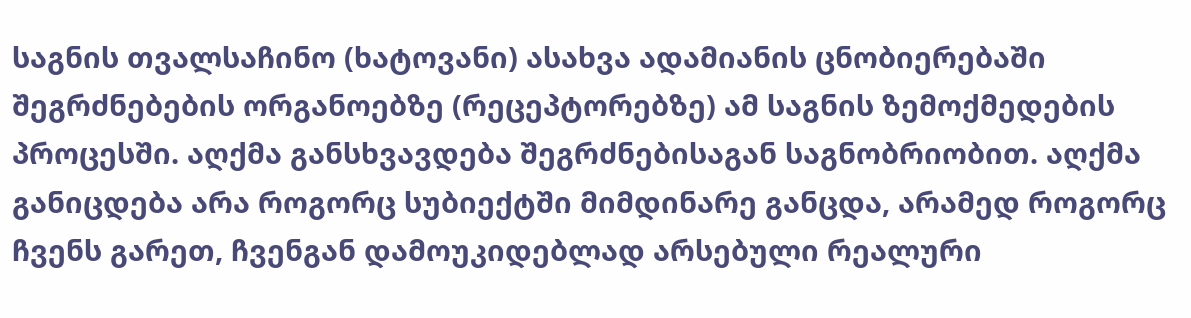საგნის თვალსაჩინო (ხატოვანი) ასახვა ადამიანის ცნობიერებაში შეგრძნებების ორგანოებზე (რეცეპტორებზე) ამ საგნის ზემოქმედების პროცესში. აღქმა განსხვავდება შეგრძნებისაგან საგნობრიობით. აღქმა განიცდება არა როგორც სუბიექტში მიმდინარე განცდა, არამედ როგორც ჩვენს გარეთ, ჩვენგან დამოუკიდებლად არსებული რეალური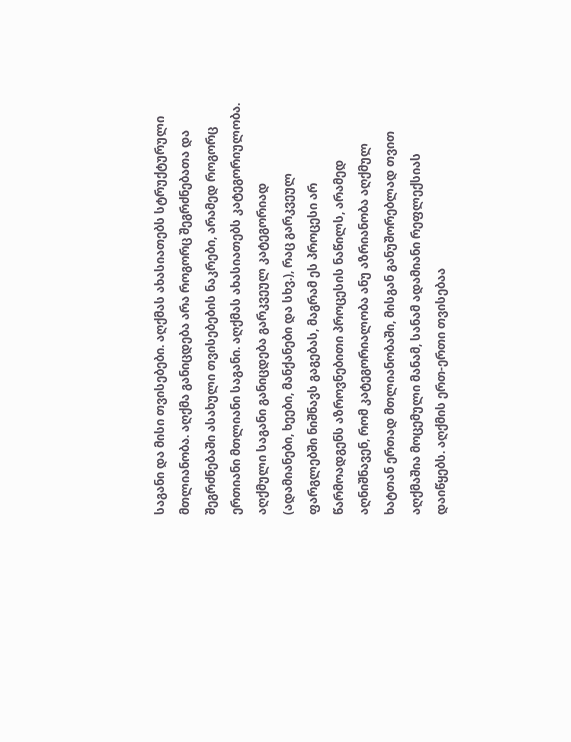საგანი და მისი თვისებები. აღქმას ახასიათებს სტრუქტურული მთლიანობა. აღქმა განიცდება არა როგორც შეგრძნებათა და შეგრძნებაში ასახული თვისებების ნაკრები, არამედ როგორც ერთიანი მთლიანი საგანი. აღქმას ახასიათებს კატეგორიულობა. აღქმული საგანი განიცდება გარკვეულ კატეგორიად (ადამიანები, ხეები, მანქანები და სხვ.), რაც გარკვეულ ფარგლებში ნიშნავს გაგებას, მაგრამ ეს პროცესი არ წარმოადგენს აზროვნებითი პროცესის ნაწილს, არამედ აღნიშნავენ, რომ კატეგორიალობა ანუ აზრიანობა აღქმულ ხატთან ერთად მთლიანობაში, მისგან განუშორებლად თვით აღქმაშია მოცემული მანამ, სანამ ადამიანი რეფლექსიას დაიწყებს. აღქმის ერთ-ერთი თვისებაა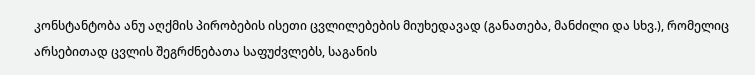კონსტანტობა ანუ აღქმის პირობების ისეთი ცვლილებების მიუხედავად (განათება, მანძილი და სხვ.), რომელიც არსებითად ცვლის შეგრძნებათა საფუძვლებს, საგანის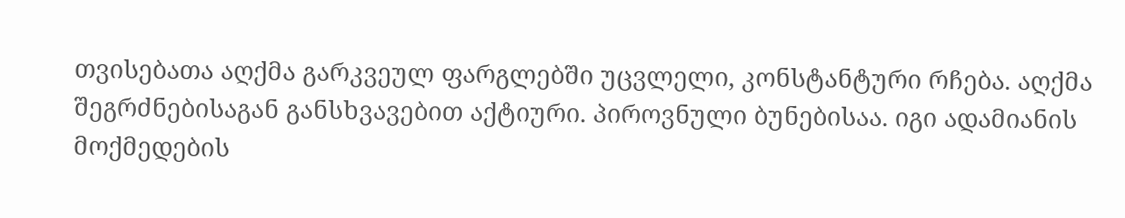თვისებათა აღქმა გარკვეულ ფარგლებში უცვლელი, კონსტანტური რჩება. აღქმა შეგრძნებისაგან განსხვავებით აქტიური. პიროვნული ბუნებისაა. იგი ადამიანის მოქმედების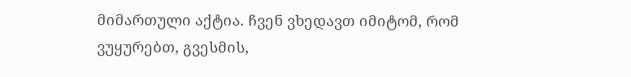მიმართული აქტია. ჩვენ ვხედავთ იმიტომ, რომ ვუყურებთ, გვესმის,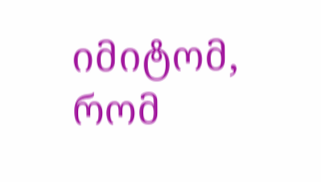იმიტომ, რომ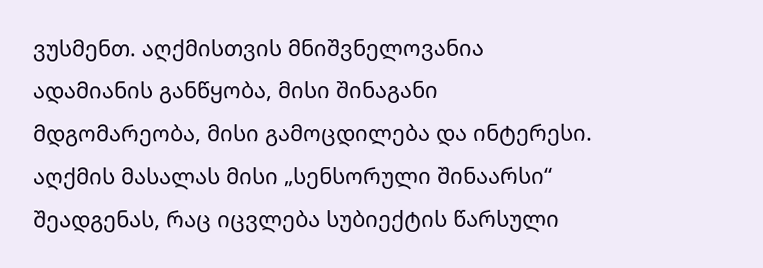ვუსმენთ. აღქმისთვის მნიშვნელოვანია ადამიანის განწყობა, მისი შინაგანი მდგომარეობა, მისი გამოცდილება და ინტერესი. აღქმის მასალას მისი „სენსორული შინაარსი“ შეადგენას, რაც იცვლება სუბიექტის წარსული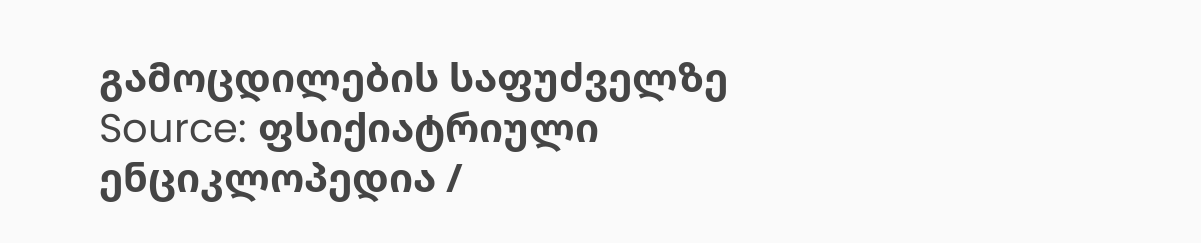გამოცდილების საფუძველზე
Source: ფსიქიატრიული ენციკლოპედია /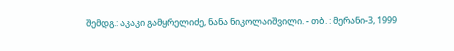შემდგ.: აკაკი გამყრელიძე, ნანა ნიკოლაიშვილი. - თბ. : მერანი-3, 1999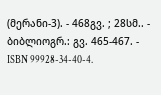(მერანი-3). - 468გვ. ; 28სმ.. - ბიბლიოგრ.: გვ. 465-467. - ISBN 99928-34-40-4.